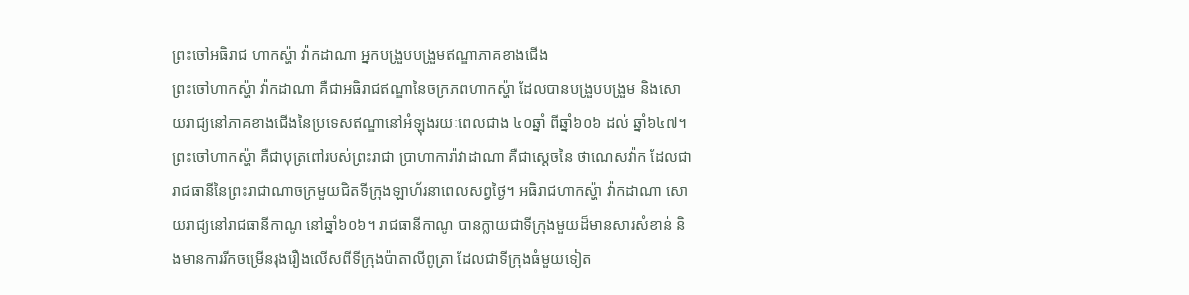ព្រះចៅអធិរាជ ហាកស្ហ៉ា វ៉ាកដាណា អ្នកបង្រួបបង្រួមឥណ្ឌាភាគខាងជើង
ព្រះចៅហាកស្ហ៉ា វ៉ាកដាណា គឺជាអធិរាជឥណ្ឌានៃចក្រភពហាកស្ហ៉ា ដែលបានបង្រួបបង្រួម និងសោយរាជ្យនៅភាគខាងជើងនៃប្រទេសឥណ្ឌានៅអំឡុងរយៈពេលជាង ៤០ឆ្នាំ ពីឆ្នាំ៦០៦ ដល់ ឆ្នាំ៦៤៧។
ព្រះចៅហាកស្ហ៉ា គឺជាបុត្រពៅរបស់ព្រះរាជា ប្រាហាការ៉ាវាដាណា គឺជាស្តេចនៃ ថាណេសវ៉ាក ដែលជារាជធានីនៃព្រះរាជាណាចក្រមួយជិតទីក្រុងឡាហ័រនាពេលសព្វថ្ងៃ។ អធិរាជហាកស្ហ៉ា វ៉ាកដាណា សោយរាជ្យនៅរាជធានីកាណូ នៅឆ្នាំ៦០៦។ រាជធានីកាណូ បានក្លាយជាទីក្រុងមួយដ៏មានសារសំខាន់ និងមានការរីកចម្រើនរុងរឿងលើសពីទីក្រុងប៉ាតាលីពូត្រា ដែលជាទីក្រុងធំមួយទៀត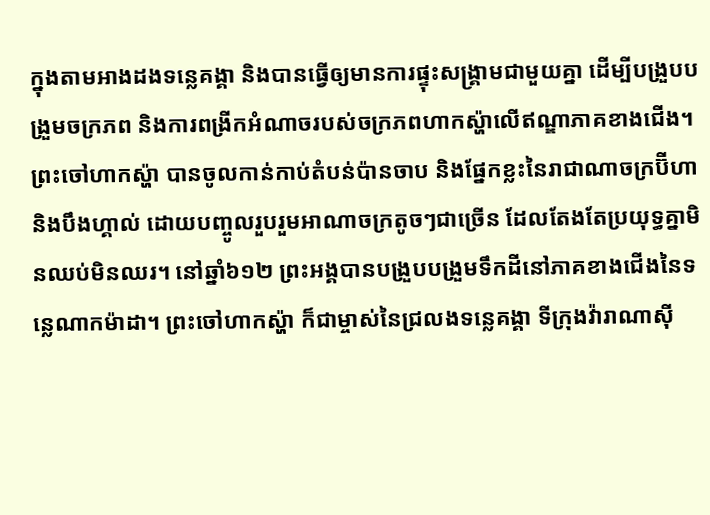ក្នុងតាមអាងដងទន្លេគង្គា និងបានធ្វើឲ្យមានការផ្ទុះសង្គ្រាមជាមួយគ្នា ដើម្បីបង្រួបបង្រួមចក្រភព និងការពង្រីកអំណាចរបស់ចក្រភពហាកស្ហ៉ាលើឥណ្ឌាភាគខាងជើង។ ព្រះចៅហាកស្ហ៉ា បានចូលកាន់កាប់តំបន់ប៉ានចាប និងផ្នែកខ្លះនៃរាជាណាចក្រប៊ីហា និងបឹងហ្គាល់ ដោយបញ្ចូលរួបរួមអាណាចក្រតូចៗជាច្រើន ដែលតែងតែប្រយុទ្ធគ្នាមិនឈប់មិនឈរ។ នៅឆ្នាំ៦១២ ព្រះអង្គបានបង្រួបបង្រួមទឹកដីនៅភាគខាងជើងនៃទន្លេណាកម៉ាដា។ ព្រះចៅហាកស្ហ៉ា ក៏ជាម្ចាស់នៃជ្រលងទន្លេគង្គា ទីក្រុងវ៉ារាណាស៊ី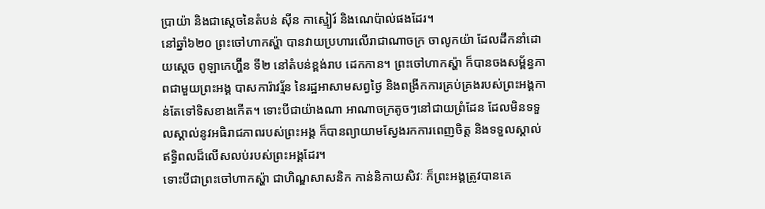ប្រាយ៉ា និងជាស្តេចនៃតំបន់ ស៊ីន កាស្មៀរ៍ និងណេប៉ាល់ផងដែរ។
នៅឆ្នាំ៦២០ ព្រះចៅហាកស្ហ៉ា បានវាយប្រហារលើរាជាណាចក្រ ចាលូកយ៉ា ដែលដឹកនាំដោយស្តេច ពូឡាកេហ្ហ៊ីន ទី២ នៅតំបន់ខ្ពង់រាប ដេកកាន។ ព្រះចៅហាកស្ហ៉ា ក៏បានចងសម្ព័ន្ធភាពជាមួយព្រះអង្គ បាសការ៉ាវរ្ម័ន នៃរដ្ឋអាសាមសព្វថ្ងៃ និងពង្រីកការគ្រប់គ្រងរបស់ព្រះអង្គកាន់តែទៅទិសខាងកើត។ ទោះបីជាយ៉ាងណា អាណាចក្រតូចៗនៅជាយព្រំដែន ដែលមិនទទួលស្គាល់នូវអធិរាជភាពរបស់ព្រះអង្គ ក៏បានព្យាយាមស្វែងរកការពេញចិត្ត និងទទួលស្គាល់ឥទ្ធិពលដ៏លើសលប់របស់ព្រះអង្គដែរ។
ទោះបីជាព្រះចៅហាកស្ហ៉ា ជាហិណ្ឌសាសនិក កាន់និកាយសិវៈ ក៏ព្រះអង្គត្រូវបានគេ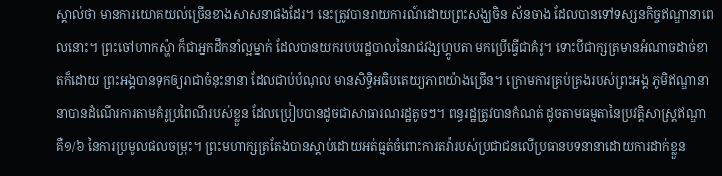ស្គាល់ថា មានការយោគយល់ច្រើនខាងសាសនាផងដែរ។ នេះត្រូវបានរាយការណ៍ដោយព្រះសង្ឃចិន ស័នចាង ដែលបានទៅទស្សនកិច្ចឥណ្ឌានាពេលនោះ។ ព្រះចៅហាកស្ហ៉ា ក៏ជាអ្នកដឹកនាំល្អម្នាក់ ដែលបានយករបបរដ្ឋបាលនៃរាជវង្សហ្គូបតា មកប្រើធ្វើជាគំរូ។ ទោះបីជាក្សត្រមានអំណាចដាច់ខាតក៏ដោយ ព្រះអង្គបានទុកឲ្យរាជាចំនុះនានា ដែលជាប់បំណុល មានសិទ្ធិអធិបតេយ្យភាពយ៉ាងច្រើន។ ក្រោមការគ្រប់គ្រងរបស់ព្រះអង្គ ភូមិឥណ្ឌានានាបានដំណើរការតាមគំរូប្រពៃណីរបស់ខ្លួន ដែលប្រៀបបានដូចជាសាធារណរដ្ឋតូចៗ។ ពន្ធរដ្ឋត្រូវបានកំណត់ ដូចតាមធម្មតានៃប្រវត្តិសាស្ត្រឥណ្ឌា គឺ១/៦ នៃការប្រមូលផលចម្រុះ។ ព្រះមហាក្សត្រតែងបានស្តាប់ដោយអត់ធ្មត់ចំពោះការតវ៉ារបស់ប្រជាជនលើប្រធានបទនានាដោយការដាក់ខ្លួន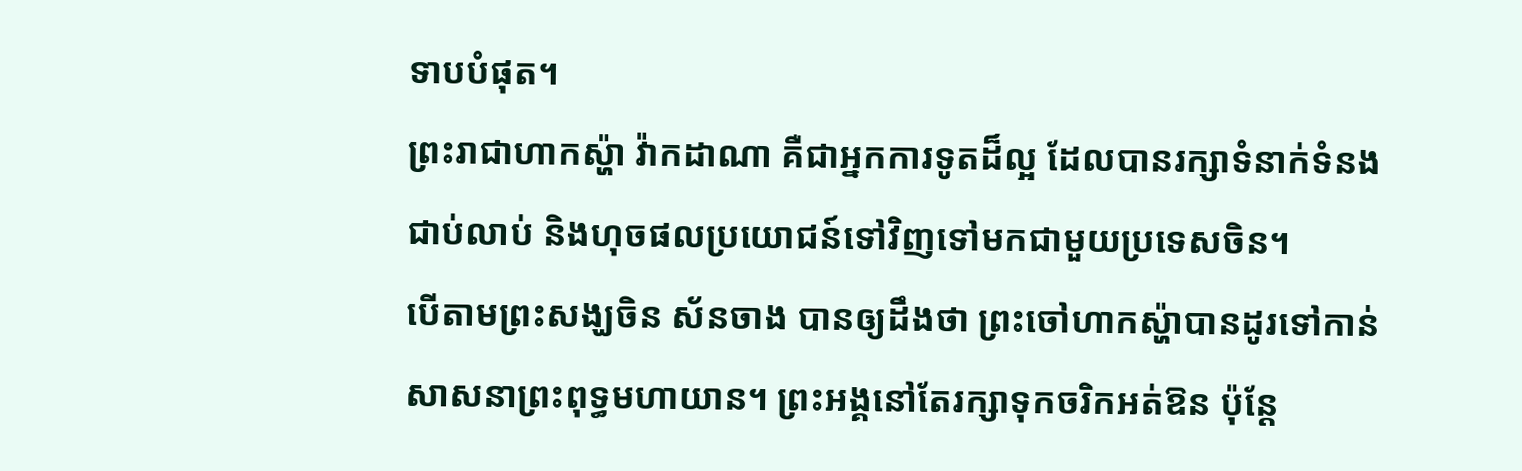ទាបបំផុត។
ព្រះរាជាហាកស្ហ៉ា វ៉ាកដាណា គឺជាអ្នកការទូតដ៏ល្អ ដែលបានរក្សាទំនាក់ទំនងជាប់លាប់ និងហុចផលប្រយោជន៍ទៅវិញទៅមកជាមួយប្រទេសចិន។
បើតាមព្រះសង្ឃចិន ស័នចាង បានឲ្យដឹងថា ព្រះចៅហាកស្ហ៉ាបានដូរទៅកាន់សាសនាព្រះពុទ្ធមហាយាន។ ព្រះអង្គនៅតែរក្សាទុកចរិកអត់ឱន ប៉ុន្តែ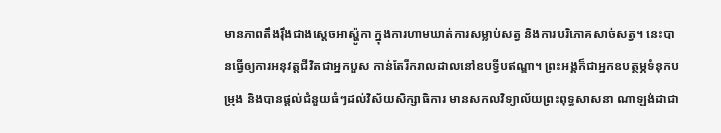មានភាពតឹងរ៉ឹងជាងស្តេចអាស្ហ៉ូកា ក្នុងការហាមឃាត់ការសម្លាប់សត្វ និងការបរិភោគសាច់សត្វ។ នេះបានធ្វើឲ្យការអនុវត្តជីវិតជាអ្នកបួស កាន់តែរីករាលដាលនៅឧបទ្វីបឥណ្ឌា។ ព្រះអង្គក៏ជាអ្នកឧបត្ថម្ភទំនុកបម្រុង និងបានផ្តល់ជំនួយធំៗដល់វិស័យសិក្សាធិការ មានសកលវិទ្យាល័យព្រះពុទ្ធសាសនា ណាឡង់ដាជា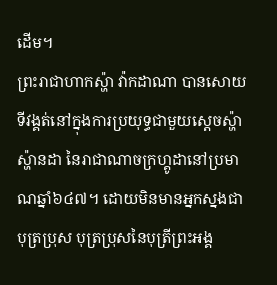ដើម។
ព្រះរាជាហាកស្ហ៉ា វ៉ាកដាណា បានសោយទីវង្គត់នៅក្នុងការប្រយុទ្ធជាមួយស្តេចស្ហ៉ាស្ហ៉ានដា នៃរាជាណាចក្រហ្គូដានៅប្រមាណឆ្នាំ៦៤៧។ ដោយមិនមានអ្នកស្នងជាបុត្រប្រុស បុត្រប្រុសនៃបុត្រីព្រះអង្គ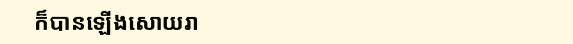ក៏បានឡើងសោយរា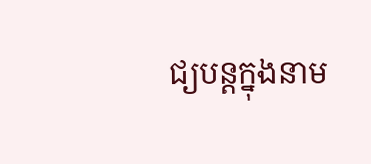ជ្យបន្តក្នុងនាម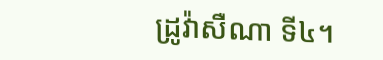ដ្រូវ៉ាសឺណា ទី៤។